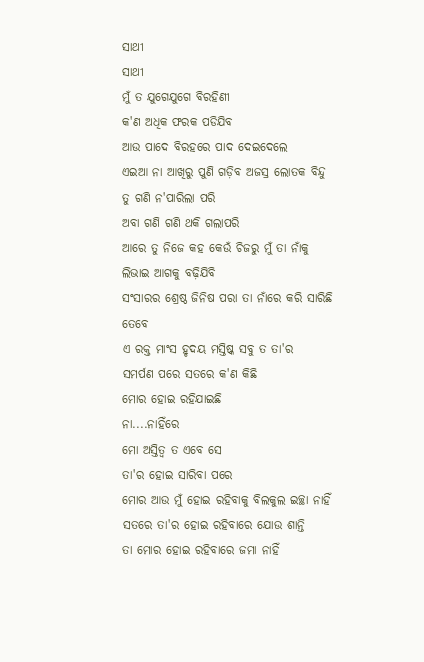ସାଥୀ
ସାଥୀ
ମୁଁ ତ ଯୁଗେଯୁଗେ ବିରହିଣୀ
କ'ଣ ଅଧିକ ଫରକ ପଡିଯିବ
ଆଉ ପାଦେ ବିରହରେ ପାଦ ଦେଇଦେଲେ
ଏଇଆ ନା ଆଖିରୁ ପୁଣି ଗଡ଼ିବ ଅଜସ୍ର ଲୋତକ ବିନ୍ଦୁ
ତୁ ଗଣି ନ'ପାରିଲା ପରି
ଅବା ଗଣି ଗଣି ଥକି ଗଲାପରି
ଆରେ ତୁ ନିଜେ କହ କେଉଁ ଚିଜରୁ ମୁଁ ତା ନାଁକୁ
ଲିଭାଇ ଆଗକୁ ବଢ଼ିଯିବି
ସଂସାରର ଶ୍ରେଷ୍ଠ ଜିନିଷ ପରା ତା ନାଁରେ କରି ସାରିଛି
ତେବେ
ଏ ରକ୍ତ ମାଂସ ହୃଦୟ ମସ୍ତିଷ୍କ ସବୁ ତ ତା'ର
ସମର୍ପଣ ପରେ ସତରେ କ'ଣ କିଛି
ମୋର ହୋଇ ରହିଯାଇଛି
ନା....ନାହିଁରେ
ମୋ ଅସ୍ତିତ୍ବ ତ ଏବେ ସେ
ତା'ର ହୋଇ ସାରିବା ପରେ
ମୋର ଆଉ ମୁଁ ହୋଇ ରହିବାକୁ ବିଲକୁଲ ଇଚ୍ଛା ନାହିଁ
ସତରେ ତା'ର ହୋଇ ରହିବାରେ ଯୋଉ ଶାନ୍ତି
ତା ମୋର ହୋଇ ରହିବାରେ ଜମା ନାହିଁ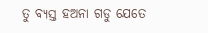ତୁ ବ୍ୟସ୍ତ ହଅନା ଗଡୁ ଯେତେ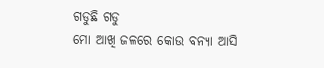ଗଡୁଛି ଗଡୁ
ମୋ ଆଖି ଜଳରେ କୋଉ ବନ୍ୟା ଆସି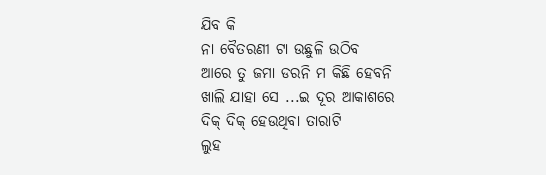ଯିବ କି
ନା ବୈତରଣୀ ଟା ଉଛୁଳି ଉଠିବ
ଆରେ ତୁ ଜମା ଡରନି ମ କିଛି ହେବନି
ଖାଲି ଯାହା ସେ ...ଇ ଦୂର ଆକାଶରେ
ଦିକ୍ ଦିକ୍ ହେଉଥିବା ତାରାଟି
ଲୁହ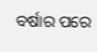ବର୍ଷାର ପରେ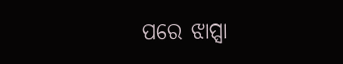ପରେ ଝାପ୍ସା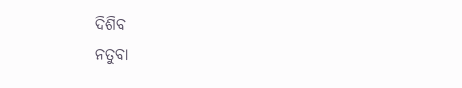ଦିଶିବ
ନତୁବା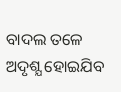ବାଦଲ ତଳେ ଅଦୃଶ୍ଯ ହୋଇଯିବ